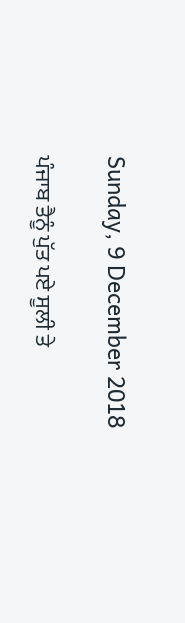Sunday, 9 December 2018

ਪੰਜਾਬ ਤੈਨੂੰ ਪੁੱਤ ਪਏ ਸੂਲੀ ਤੇ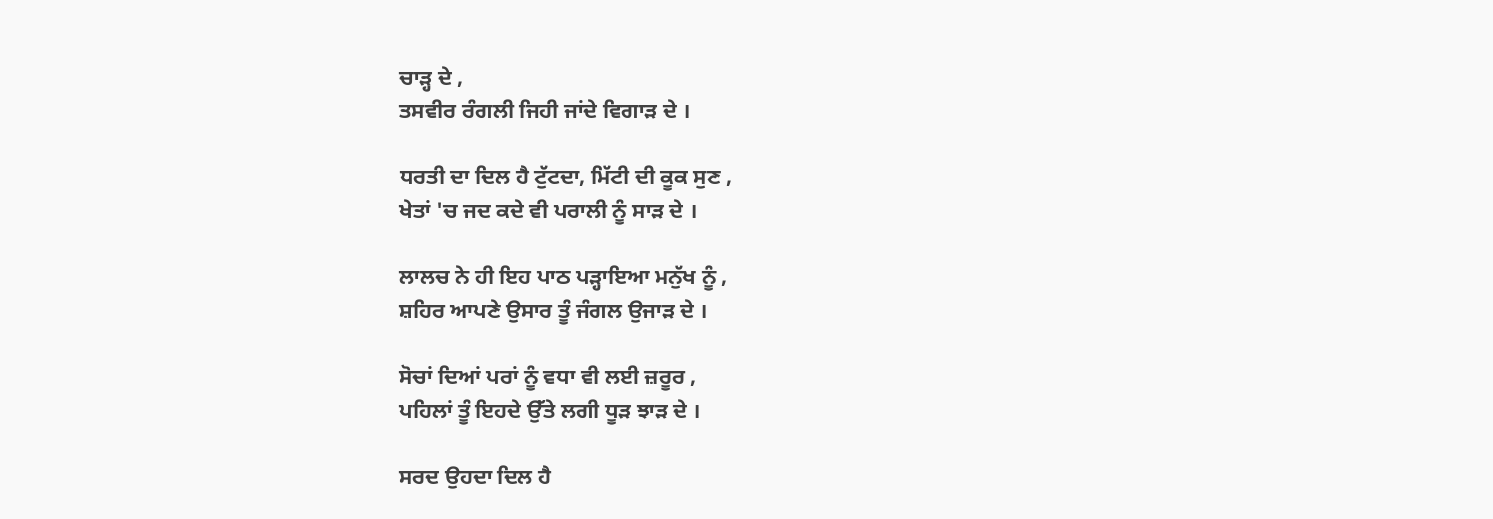ਚਾੜ੍ਹ ਦੇ ,
ਤਸਵੀਰ ਰੰਗਲੀ ਜਿਹੀ ਜਾਂਦੇ ਵਿਗਾੜ ਦੇ ।

ਧਰਤੀ ਦਾ ਦਿਲ ਹੈ ਟੁੱਟਦਾ, ਮਿੱਟੀ ਦੀ ਕੂਕ ਸੁਣ ,
ਖੇਤਾਂ 'ਚ ਜਦ ਕਦੇ ਵੀ ਪਰਾਲੀ ਨੂੰ ਸਾੜ ਦੇ ।

ਲਾਲਚ ਨੇ ਹੀ ਇਹ ਪਾਠ ਪੜ੍ਹਾਇਆ ਮਨੁੱਖ ਨੂੰ ,
ਸ਼ਹਿਰ ਆਪਣੇ ਉਸਾਰ ਤੂੰ ਜੰਗਲ ਉਜਾੜ ਦੇ ।

ਸੋਚਾਂ ਦਿਆਂ ਪਰਾਂ ਨੂੰ ਵਧਾ ਵੀ ਲਈ ਜ਼ਰੂਰ ,
ਪਹਿਲਾਂ ਤੂੰ ਇਹਦੇ ਉੱਤੇ ਲਗੀ ਧੂੜ ਝਾੜ ਦੇ ।

ਸਰਦ ਉਹਦਾ ਦਿਲ ਹੈ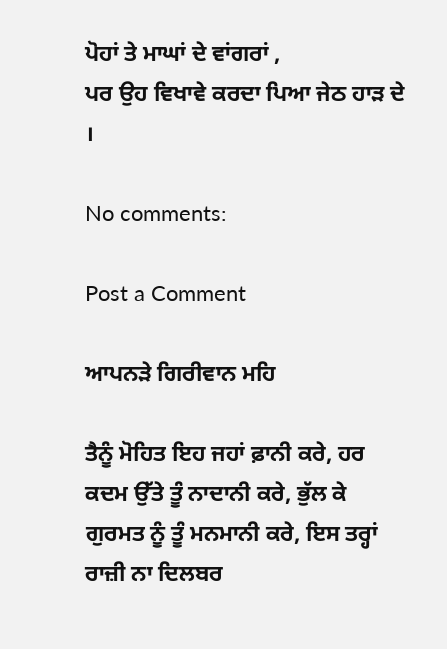ਪੋਹਾਂ ਤੇ ਮਾਘਾਂ ਦੇ ਵਾਂਗਰਾਂ ,
ਪਰ ਉਹ ਵਿਖਾਵੇ ਕਰਦਾ ਪਿਆ ਜੇਠ ਹਾੜ ਦੇ ।

No comments:

Post a Comment

ਆਪਨੜੇ ਗਿਰੀਵਾਨ ਮਹਿ

ਤੈਨੂੰ ਮੋਹਿਤ ਇਹ ਜਹਾਂ ਫ਼ਾਨੀ ਕਰੇ, ਹਰ ਕਦਮ ਉੱਤੇ ਤੂੰ ਨਾਦਾਨੀ ਕਰੇ, ਭੁੱਲ ਕੇ ਗੁਰਮਤ ਨੂੰ ਤੂੰ ਮਨਮਾਨੀ ਕਰੇ, ਇਸ ਤਰ੍ਹਾਂ ਰਾਜ਼ੀ ਨਾ ਦਿਲਬਰ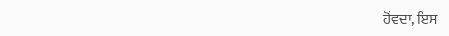ਹੋਂਵਦਾ, ਇਸ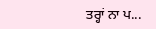ਤਰ੍ਹਾਂ ਨਾ ਪ...